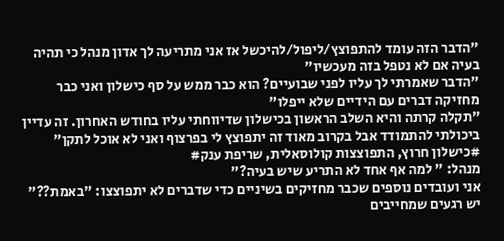"הדבר הזה עומד להתפוצץ/ליפול/להיכשל אז אני מתריעה לך אדון מנהל כי תהיה בעיה אם לא נטפל בזה מעכשיו"
"הדבר שאמרתי לך עליו לפני שבועיים? הוא כבר ממש על סף כישלון ואני כבר מחזיקה דברים עם הידיים שלא ייפלו"
"תקלה קרתה והיא השלב הראשון בכישלון שדיווחתי עליו בחודש האחרון. זה עדיין ביכולתי להתמודד אבל בקרוב מאוד זה יתפוצץ לי בפרצוף ואני לא אוכל לתקן"
#כישלון חרוץ, התפוצצות קולוסאלית, שריפת ענק#
מנהל: " למה אף אחד לא התריע שיש בעיה?"
אני ועובדים נוספים שכבר מחזיקים בשיניים כדי שדברים לא יתפוצצו: "באמת??"
יש רגעים שמחייבים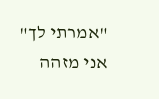"אמרתי לך"
אני מזהה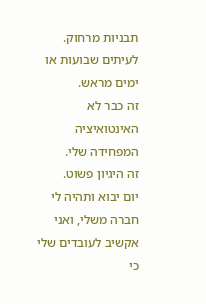תבניות מרחוק.
לעיתים שבועות או ימים מראש.
זה כבר לא האינטואיציה המפחידה שלי.
זה היגיון פשוט.
יום יבוא ותהיה לי חברה משלי, ואני אקשיב לעובדים שלי כי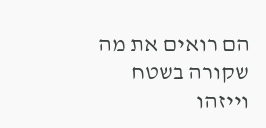הם רואים את מה שקורה בשטח וייזהו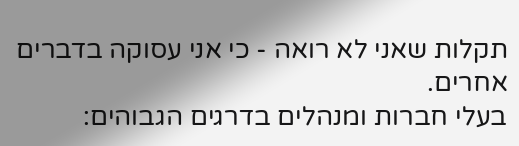תקלות שאני לא רואה - כי אני עסוקה בדברים אחרים.
בעלי חברות ומנהלים בדרגים הגבוהים: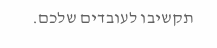תקשיבו לעובדים שלכם.